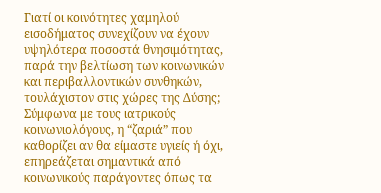Γιατί οι κοινότητες χαμηλού εισοδήματος συνεχίζουν να έχουν υψηλότερα ποσοστά θνησιμότητας, παρά την βελτίωση των κοινωνικών και περιβαλλοντικών συνθηκών, τουλάχιστον στις χώρες της Δύσης; Σύμφωνα με τους ιατρικούς κοινωνιολόγους, η “ζαριά” που καθορίζει αν θα είμαστε υγιείς ή όχι, επηρεάζεται σημαντικά από κοινωνικούς παράγοντες όπως τα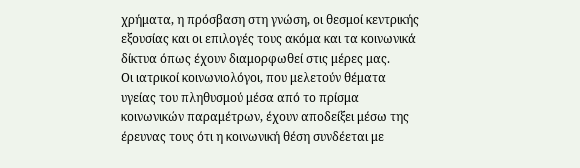χρήματα, η πρόσβαση στη γνώση, οι θεσμοί κεντρικής εξουσίας και οι επιλογές τους ακόμα και τα κοινωνικά δίκτυα όπως έχουν διαμορφωθεί στις μέρες μας.
Οι ιατρικοί κοινωνιολόγοι, που μελετούν θέματα υγείας του πληθυσμού μέσα από το πρίσμα κοινωνικών παραμέτρων, έχουν αποδείξει μέσω της έρευνας τους ότι η κοινωνική θέση συνδέεται με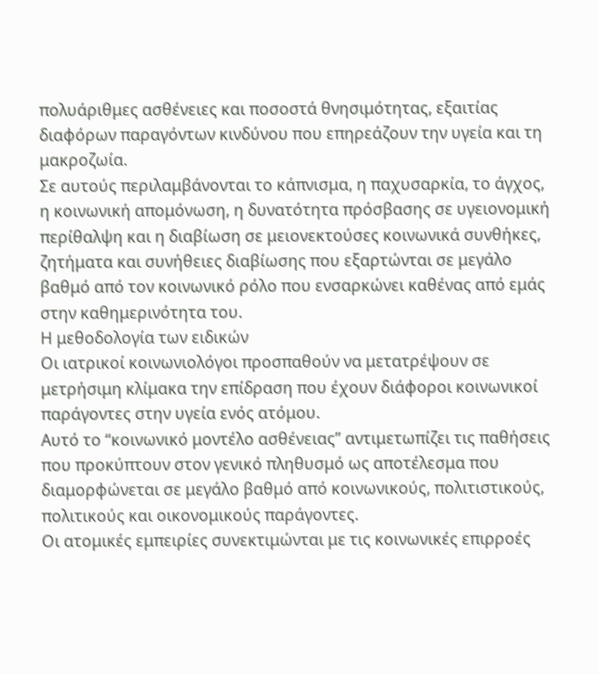πολυάριθμες ασθένειες και ποσοστά θνησιμότητας, εξαιτίας διαφόρων παραγόντων κινδύνου που επηρεάζουν την υγεία και τη μακροζωία.
Σε αυτούς περιλαμβάνονται το κάπνισμα, η παχυσαρκία, το άγχος, η κοινωνική απομόνωση, η δυνατότητα πρόσβασης σε υγειονομική περίθαλψη και η διαβίωση σε μειονεκτούσες κοινωνικά συνθήκες, ζητήματα και συνήθειες διαβίωσης που εξαρτώνται σε μεγάλο βαθμό από τον κοινωνικό ρόλο που ενσαρκώνει καθένας από εμάς στην καθημερινότητα του.
Η μεθοδολογία των ειδικών
Οι ιατρικοί κοινωνιολόγοι προσπαθούν να μετατρέψουν σε μετρήσιμη κλίμακα την επίδραση που έχουν διάφοροι κοινωνικοί παράγοντες στην υγεία ενός ατόμου.
Αυτό το “κοινωνικό μοντέλο ασθένειας” αντιμετωπίζει τις παθήσεις που προκύπτουν στον γενικό πληθυσμό ως αποτέλεσμα που διαμορφώνεται σε μεγάλο βαθμό από κοινωνικούς, πολιτιστικούς, πολιτικούς και οικονομικούς παράγοντες.
Οι ατομικές εμπειρίες συνεκτιμώνται με τις κοινωνικές επιρροές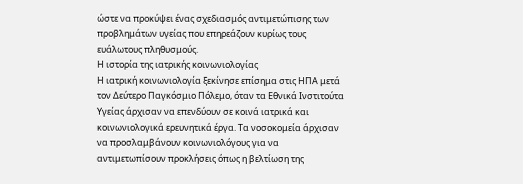ώστε να προκύψει ένας σχεδιασμός αντιμετώπισης των προβλημάτων υγείας που επηρεάζουν κυρίως τους ευάλωτους πληθυσμούς.
Η ιστορία της ιατρικής κοινωνιολογίας
Η ιατρική κοινωνιολογία ξεκίνησε επίσημα στις ΗΠΑ μετά τον Δεύτερο Παγκόσμιο Πόλεμο, όταν τα Εθνικά Ινστιτούτα Υγείας άρχισαν να επενδύουν σε κοινά ιατρικά και κοινωνιολογικά ερευνητικά έργα. Τα νοσοκομεία άρχισαν να προσλαμβάνουν κοινωνιολόγους για να αντιμετωπίσουν προκλήσεις όπως η βελτίωση της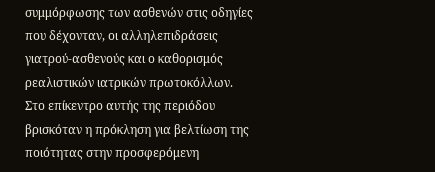συμμόρφωσης των ασθενών στις οδηγίες που δέχονταν, οι αλληλεπιδράσεις γιατρού-ασθενούς και ο καθορισμός ρεαλιστικών ιατρικών πρωτοκόλλων.
Στο επίκεντρο αυτής της περιόδου βρισκόταν η πρόκληση για βελτίωση της ποιότητας στην προσφερόμενη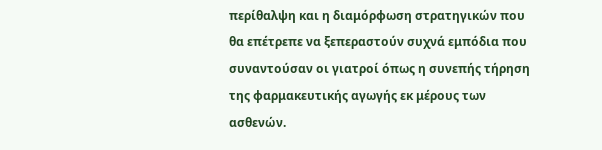περίθαλψη και η διαμόρφωση στρατηγικών που θα επέτρεπε να ξεπεραστούν συχνά εμπόδια που συναντούσαν οι γιατροί όπως η συνεπής τήρηση της φαρμακευτικής αγωγής εκ μέρους των ασθενών.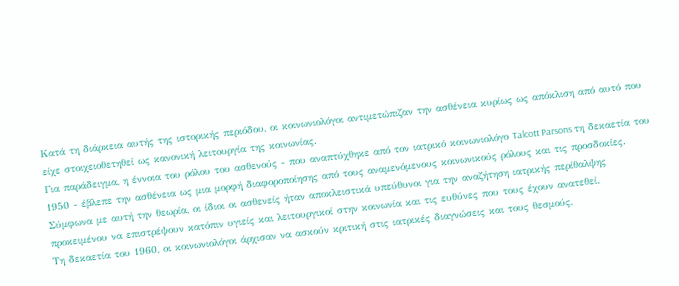Κατά τη διάρκεια αυτής της ιστορικής περιόδου, οι κοινωνιολόγοι αντιμετώπιζαν την ασθένεια κυρίως ως απόκλιση από αυτό που είχε στοιχειοθετηθεί ως κανονική λειτουργία της κοινωνίας.
Για παράδειγμα, η έννοια του ρόλου του ασθενούς - που αναπτύχθηκε από τον ιατρικό κοινωνιολόγο Talcott Parsons τη δεκαετία του 1950 - έβλεπε την ασθένεια ως μια μορφή διαφοροποίησης από τους αναμενόμενους κοινωνικούς ρόλους και τις προσδοκίες.
Σύμφωνα με αυτή την θεωρία, οι ίδιοι οι ασθενείς ήταν αποκλειστικά υπεύθυνοι για την αναζήτηση ιατρικής περίθαλψης προκειμένου να επιστρέψουν κατόπιν υγιείς και λειτουργικοί στην κοινωνία και τις ευθύνες που τους έχουν ανατεθεί.
Τη δεκαετία του 1960, οι κοινωνιολόγοι άρχισαν να ασκούν κριτική στις ιατρικές διαγνώσεις και τους θεσμούς,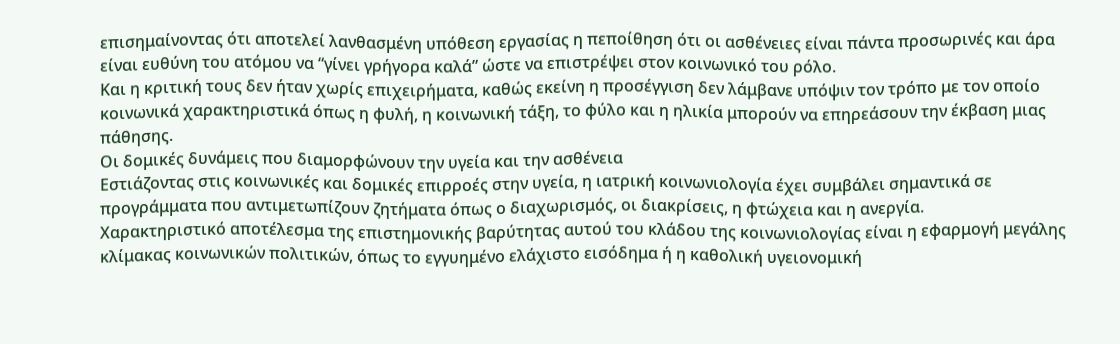επισημαίνοντας ότι αποτελεί λανθασμένη υπόθεση εργασίας η πεποίθηση ότι οι ασθένειες είναι πάντα προσωρινές και άρα είναι ευθύνη του ατόμου να “γίνει γρήγορα καλά” ώστε να επιστρέψει στον κοινωνικό του ρόλο.
Και η κριτική τους δεν ήταν χωρίς επιχειρήματα, καθώς εκείνη η προσέγγιση δεν λάμβανε υπόψιν τον τρόπο με τον οποίο κοινωνικά χαρακτηριστικά όπως η φυλή, η κοινωνική τάξη, το φύλο και η ηλικία μπορούν να επηρεάσουν την έκβαση μιας πάθησης.
Οι δομικές δυνάμεις που διαμορφώνουν την υγεία και την ασθένεια
Εστιάζοντας στις κοινωνικές και δομικές επιρροές στην υγεία, η ιατρική κοινωνιολογία έχει συμβάλει σημαντικά σε προγράμματα που αντιμετωπίζουν ζητήματα όπως ο διαχωρισμός, οι διακρίσεις, η φτώχεια και η ανεργία.
Χαρακτηριστικό αποτέλεσμα της επιστημονικής βαρύτητας αυτού του κλάδου της κοινωνιολογίας είναι η εφαρμογή μεγάλης κλίμακας κοινωνικών πολιτικών, όπως το εγγυημένο ελάχιστο εισόδημα ή η καθολική υγειονομική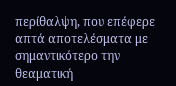περίθαλψη, που επέφερε απτά αποτελέσματα με σημαντικότερο την θεαματική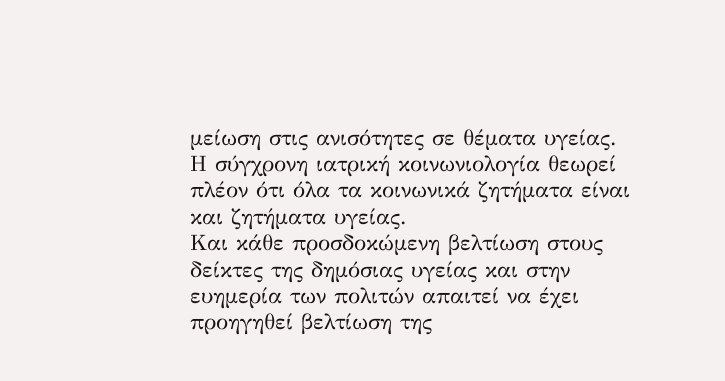μείωση στις ανισότητες σε θέματα υγείας.
Η σύγχρονη ιατρική κοινωνιολογία θεωρεί πλέον ότι όλα τα κοινωνικά ζητήματα είναι και ζητήματα υγείας.
Και κάθε προσδοκώμενη βελτίωση στους δείκτες της δημόσιας υγείας και στην ευημερία των πολιτών απαιτεί να έχει προηγηθεί βελτίωση της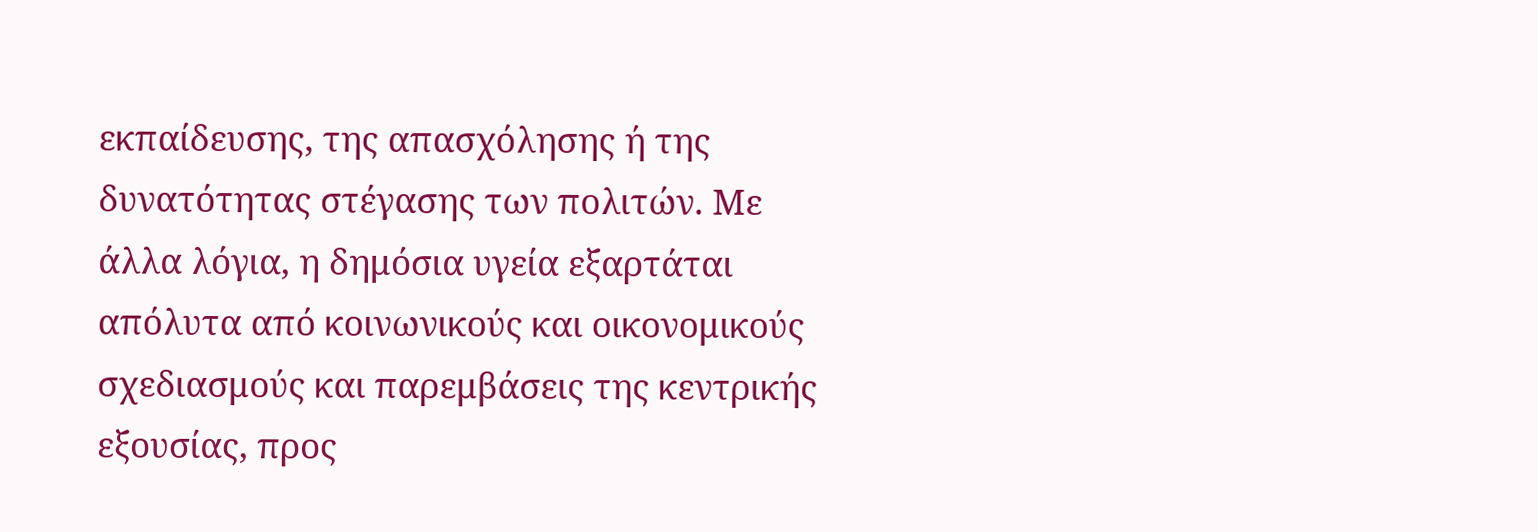εκπαίδευσης, της απασχόλησης ή της δυνατότητας στέγασης των πολιτών. Με άλλα λόγια, η δημόσια υγεία εξαρτάται απόλυτα από κοινωνικούς και οικονομικούς σχεδιασμούς και παρεμβάσεις της κεντρικής εξουσίας, προς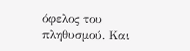όφελος του πληθυσμού. Και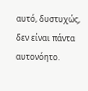αυτό, δυστυχώς, δεν είναι πάντα αυτονόητο.